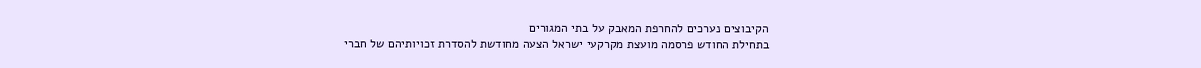הקיבוצים נערכים להחרפת המאבק על בתי המגורים
בתחילת החודש פרסמה מועצת מקרקעי ישראל הצעה מחודשת להסדרת זכויותיהם של חברי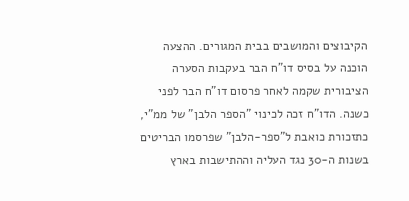הקיבוצים והמושבים בבית המגורים. ההצעה הוכנה על בסיס דו"ח הבר בעקבות הסערה הציבורית שקמה לאחר פרסום דו"ח הבר לפני כשנה. הדו"ח זכה לכינוי "הספר הלבן" של ממ"י, כתזכורת כואבת ל"ספר-הלבן" שפרסמו הבריטים בשנות ה-30 נגד העליה וההתישבות בארץ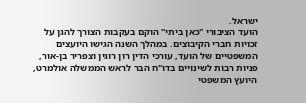ישראל.
הועד הציבורי "כאן ביתי" הוקם בעקבות הצורך להגן על זכויות חברי הקיבוצים. במהלך השנה הגישו היועצים המשפטיים של הועד, עורכי הדין רון רוגין וצפריר בן-אור, פניות רבות לשינויים בדו"ח הבר לראש הממשלה אולמרט, היועץ המשפטי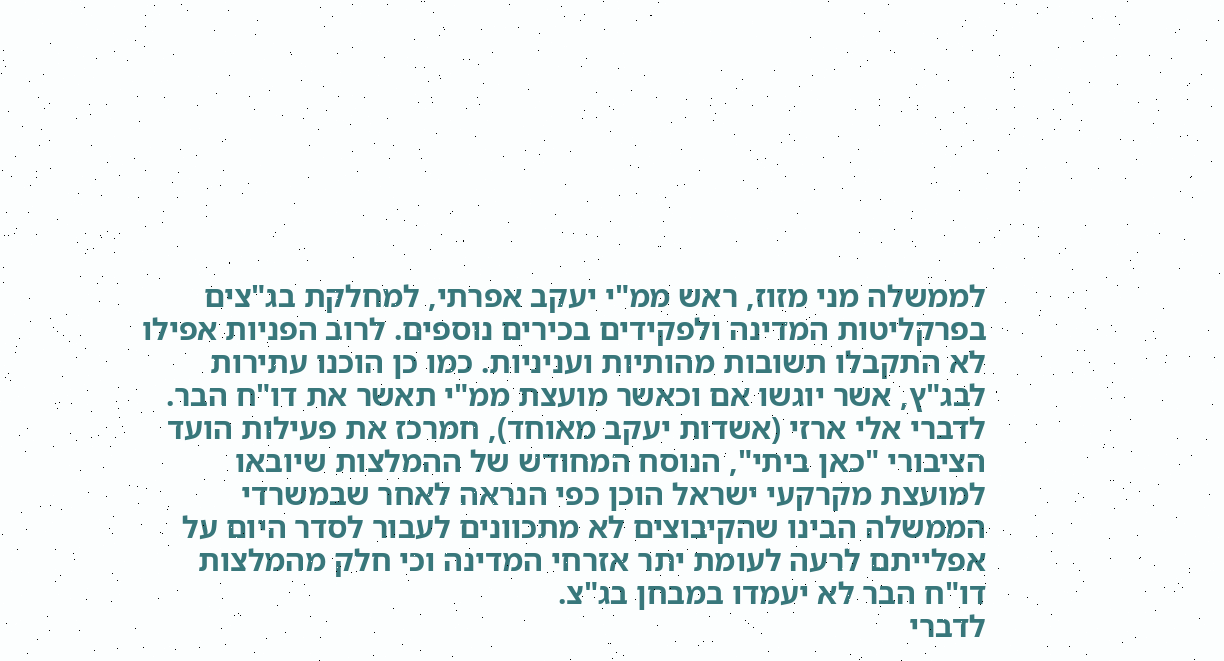לממשלה מני מזוז, ראש ממ"י יעקב אפרתי, למחלקת בג"צים בפרקליטות המדינה ולפקידים בכירים נוספים. לרוב הפניות אפילו לא התקבלו תשובות מהותיות ועניניות. כמו כן הוכנו עתירות לבג"ץ, אשר יוגשו אם וכאשר מועצת ממ"י תאשר את דו"ח הבר.
לדברי אלי ארזי (אשדות יעקב מאוחד), חמרכז את פעילות הועד הציבורי "כאן ביתי", הנוסח המחודש של ההמלצות שיובאו למועצת מקרקעי ישראל הוכן כפי הנראה לאחר שבמשרדי הממשלה הבינו שהקיבוצים לא מתכוונים לעבור לסדר היום על אפלייתם לרעה לעומת יתר אזרחי המדינה וכי חלק מהמלצות דו"ח הבר לא יעמדו במבחן בג"צ.
לדברי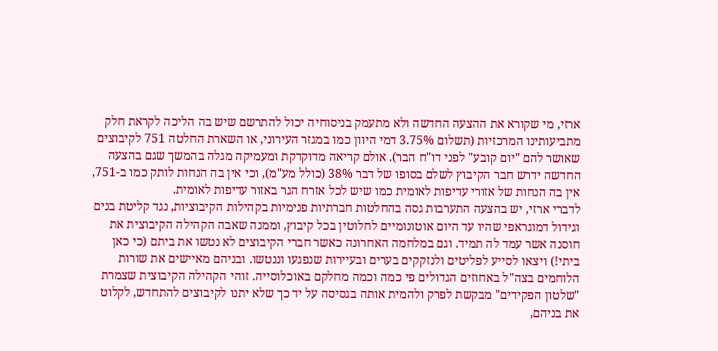ארזי, מי שקורא את ההצעה החדשה ולא מתעמק בניסוחיה יכול להתרשם שיש בה הליכה לקראת חלק מתביעותינו המרכזיות (תשלום 3.75% דמי היוון כמו במגזר העירוני, או השארת החלטה 751 לקיבוצים שאושר להם "יום קובע" לפני דו"ח הבר). אולם קריאה מדוקדקת ומעמיקה מגלה בהמשך שגם בהצעה החדשה ידרש חבר הקיבוץ לשלם בסופו של דבר 38% (כולל מע"מ), וכי אין בה הנחות לותק כמו ב-751, אין בה הנחות של אזורי עדיפות לאומית כמו שיש לכל אזרח הגר באזור עדיפות לאומית.
לדברי ארזי, יש בהצעה התערבות גסה בהחלטות חברתיות פנימיות בקהילות הקיבוציות, נגד קליטת בנים וגידול דמוגראפי שהיו עד היום אוטונומיים לחלוטין בכל קיבוץ, וממנה שאבה הקהילה הקיבוצית את חוסנה אשר עמד לה תמיד. וגם במלחמה האחרונה כאשר חברי הקיבוצים לא נטשו את ביתם (כי כאן ביתי!) ויצאו לסייע לפליטים ולנזקקים בערים ובעיירות שנפגעו וננטשו. ובניהם מאיישים את שורות הלוחמים בצה"ל באחוזים הגדולים פי כמה וכמה מחלקם באוכלוסייה. זוהי הקהילה הקיבוצית שצמרת "שלטון הפקידים" מבקשת לפרק ולהמית אותה בגסיסה על יד כך שלא יתנו לקיבוצים להתחדש, לקלוט את בניהם,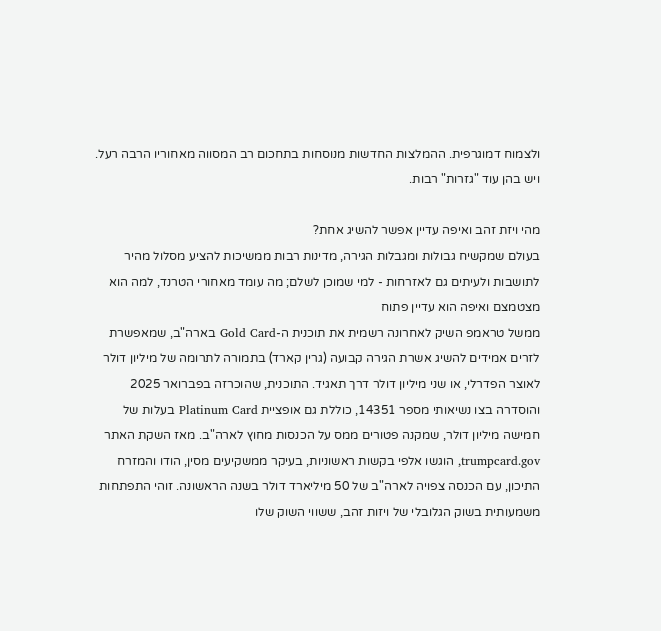ולצמוח דמוגרפית. ההמלצות החדשות מנוסחות בתחכום רב המסווה מאחוריו הרבה רעל. ויש בהן עוד "גזרות" רבות.

מהי ויזת זהב ואיפה עדיין אפשר להשיג אחת?
בעולם שמקשיח גבולות ומגבלות הגירה, מדינות רבות ממשיכות להציע מסלול מהיר לתושבות ולעיתים גם לאזרחות - למי שמוכן לשלם; מה עומד מאחורי הטרנד, למה הוא מצטמצם ואיפה הוא עדיין פתוח
ממשל טראמפ השיק לאחרונה רשמית את תוכנית ה-Gold Card בארה"ב, שמאפשרת לזרים אמידים להשיג אשרת הגירה קבועה (גרין קארד) בתמורה לתרומה של מיליון דולר לאוצר הפדרלי, או שני מיליון דולר דרך תאגיד. התוכנית, שהוכרזה בפברואר 2025 והוסדרה בצו נשיאותי מספר 14351, כוללת גם אופציית Platinum Card בעלות של חמישה מיליון דולר, שמקנה פטורים ממס על הכנסות מחוץ לארה"ב. מאז השקת האתר trumpcard.gov, הוגשו אלפי בקשות ראשוניות, בעיקר ממשקיעים מסין, הודו והמזרח התיכון, עם הכנסה צפויה לארה"ב של 50 מיליארד דולר בשנה הראשונה. זוהי התפתחות משמעותית בשוק הגלובלי של ויזות זהב, ששווי השוק שלו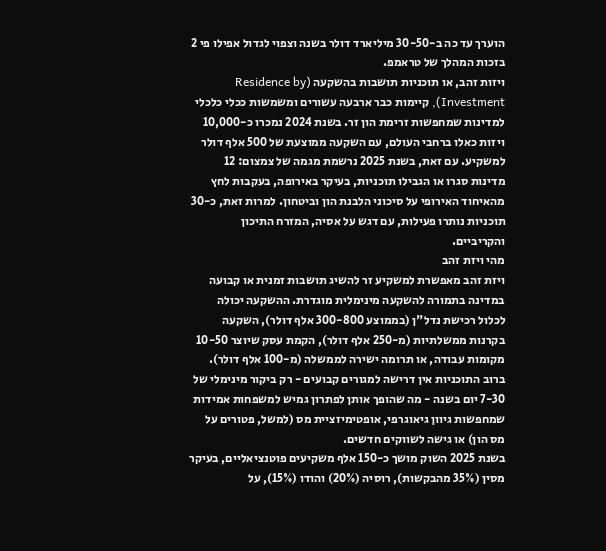הוערך עד כה ב-30-50 מיליארד דולר בשנה וצפוי לגדול אפילו פי 2 בזכות המהלך של טראמפ.
ויזות זהב, או תוכניות תושבות בהשקעה (Residence by Investment), קיימות כבר ארבעה עשורים ומשמשות ככלי כלכלי למדינות שמחפשות זרימת הון זר. בשנת 2024 נמכרו כ-10,000 ויזות כאלו ברחבי העולם, עם השקעה ממוצעת של 500 אלף דולר למשקיע. עם זאת, בשנת 2025 נרשמת מגמה של צמצום: 12 מדינות סגרו או הגבילו תוכניות, בעיקר באירופה, בעקבות לחץ מהאיחוד האירופי על סיכוני הלבנת הון וביטחון. למרות זאת, כ-30 תוכניות נותרו פעילות, עם דגש על אסיה, המזרח התיכון והקריביים.
מהי ויזת זהב
ויזת זהב מאפשרת למשקיע זר להשיג תושבות זמנית או קבועה במדינה בתמורה להשקעה מינימלית מוגדרת. ההשקעה יכולה לכלול רכישת נדל"ן (בממוצע 300-800 אלף דולר), השקעה בקרנות ממשלתיות (מ-250 אלף דולר), הקמת עסק שיוצר 10-50 מקומות עבודה, או תרומה ישירה לממשלה (מ-100 אלף דולר). ברוב התוכניות אין דרישה למגורים קבועים - רק ביקור מינימלי של 7-30 יום בשנה - מה שהופך אותן לפתרון גמיש למשפחות אמידות שמחפשות גיוון גיאוגרפי, אופטימיזציית מס (למשל, פטורים על מס הון) או גישה לשווקים חדשים.
בשנת 2025 השוק מושך כ-150 אלף משקיעים פוטנציאליים, בעיקר מסין (35% מהבקשות), רוסיה (20%) והודו (15%), על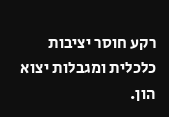רקע חוסר יציבות כלכלית ומגבלות יצוא הון.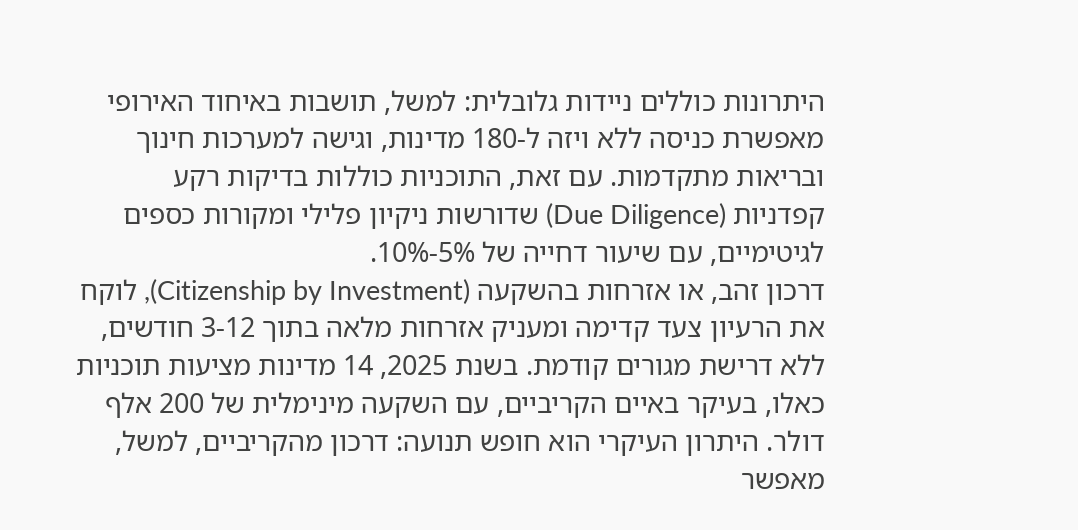היתרונות כוללים ניידות גלובלית: למשל, תושבות באיחוד האירופי מאפשרת כניסה ללא ויזה ל-180 מדינות, וגישה למערכות חינוך ובריאות מתקדמות. עם זאת, התוכניות כוללות בדיקות רקע קפדניות (Due Diligence) שדורשות ניקיון פלילי ומקורות כספים לגיטימיים, עם שיעור דחייה של 5%-10%.
דרכון זהב, או אזרחות בהשקעה (Citizenship by Investment), לוקח את הרעיון צעד קדימה ומעניק אזרחות מלאה בתוך 3-12 חודשים, ללא דרישת מגורים קודמת. בשנת 2025, 14 מדינות מציעות תוכניות כאלו, בעיקר באיים הקריביים, עם השקעה מינימלית של 200 אלף דולר. היתרון העיקרי הוא חופש תנועה: דרכון מהקריביים, למשל, מאפשר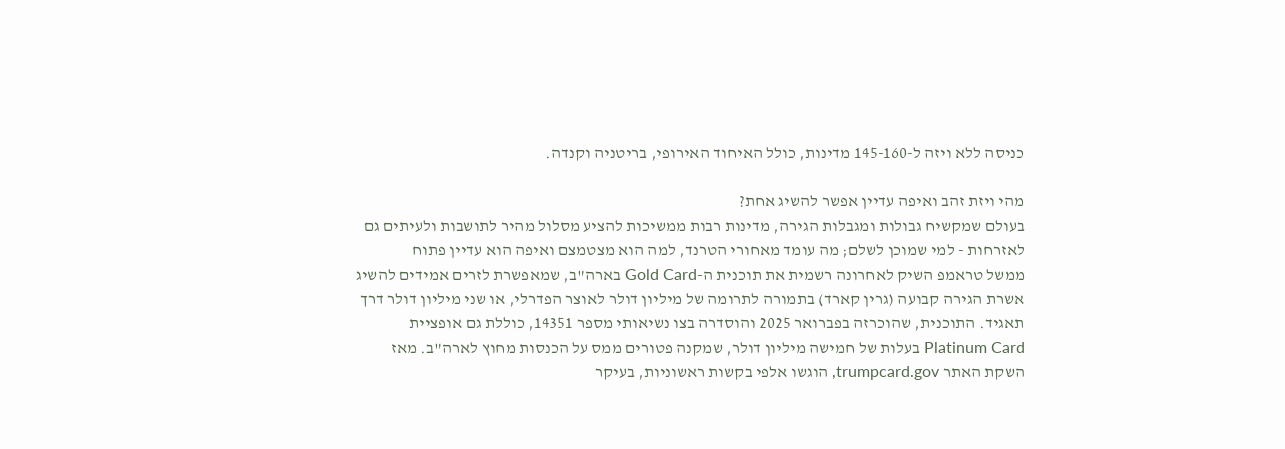כניסה ללא ויזה ל-145-160 מדינות, כולל האיחוד האירופי, בריטניה וקנדה.

מהי ויזת זהב ואיפה עדיין אפשר להשיג אחת?
בעולם שמקשיח גבולות ומגבלות הגירה, מדינות רבות ממשיכות להציע מסלול מהיר לתושבות ולעיתים גם לאזרחות - למי שמוכן לשלם; מה עומד מאחורי הטרנד, למה הוא מצטמצם ואיפה הוא עדיין פתוח
ממשל טראמפ השיק לאחרונה רשמית את תוכנית ה-Gold Card בארה"ב, שמאפשרת לזרים אמידים להשיג אשרת הגירה קבועה (גרין קארד) בתמורה לתרומה של מיליון דולר לאוצר הפדרלי, או שני מיליון דולר דרך תאגיד. התוכנית, שהוכרזה בפברואר 2025 והוסדרה בצו נשיאותי מספר 14351, כוללת גם אופציית Platinum Card בעלות של חמישה מיליון דולר, שמקנה פטורים ממס על הכנסות מחוץ לארה"ב. מאז השקת האתר trumpcard.gov, הוגשו אלפי בקשות ראשוניות, בעיקר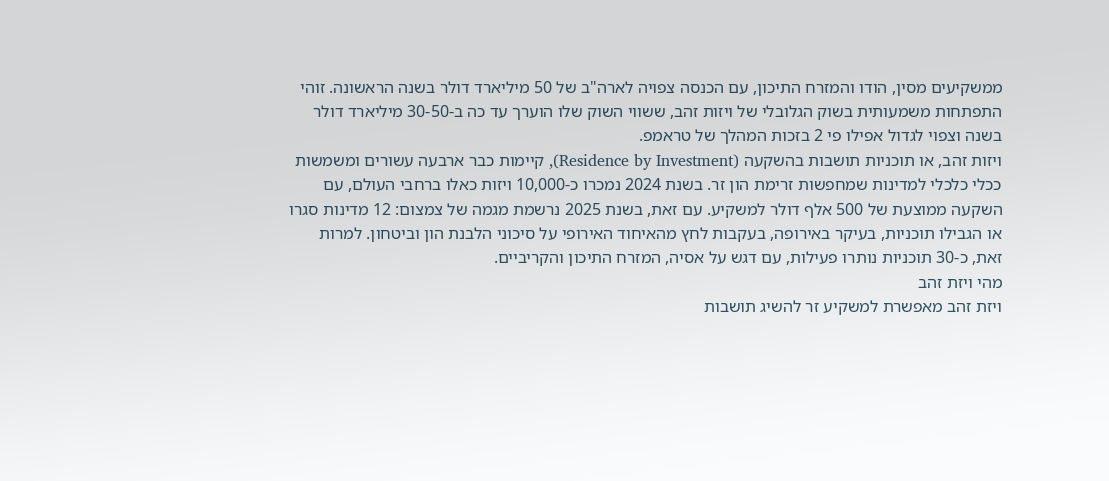ממשקיעים מסין, הודו והמזרח התיכון, עם הכנסה צפויה לארה"ב של 50 מיליארד דולר בשנה הראשונה. זוהי התפתחות משמעותית בשוק הגלובלי של ויזות זהב, ששווי השוק שלו הוערך עד כה ב-30-50 מיליארד דולר בשנה וצפוי לגדול אפילו פי 2 בזכות המהלך של טראמפ.
ויזות זהב, או תוכניות תושבות בהשקעה (Residence by Investment), קיימות כבר ארבעה עשורים ומשמשות ככלי כלכלי למדינות שמחפשות זרימת הון זר. בשנת 2024 נמכרו כ-10,000 ויזות כאלו ברחבי העולם, עם השקעה ממוצעת של 500 אלף דולר למשקיע. עם זאת, בשנת 2025 נרשמת מגמה של צמצום: 12 מדינות סגרו או הגבילו תוכניות, בעיקר באירופה, בעקבות לחץ מהאיחוד האירופי על סיכוני הלבנת הון וביטחון. למרות זאת, כ-30 תוכניות נותרו פעילות, עם דגש על אסיה, המזרח התיכון והקריביים.
מהי ויזת זהב
ויזת זהב מאפשרת למשקיע זר להשיג תושבות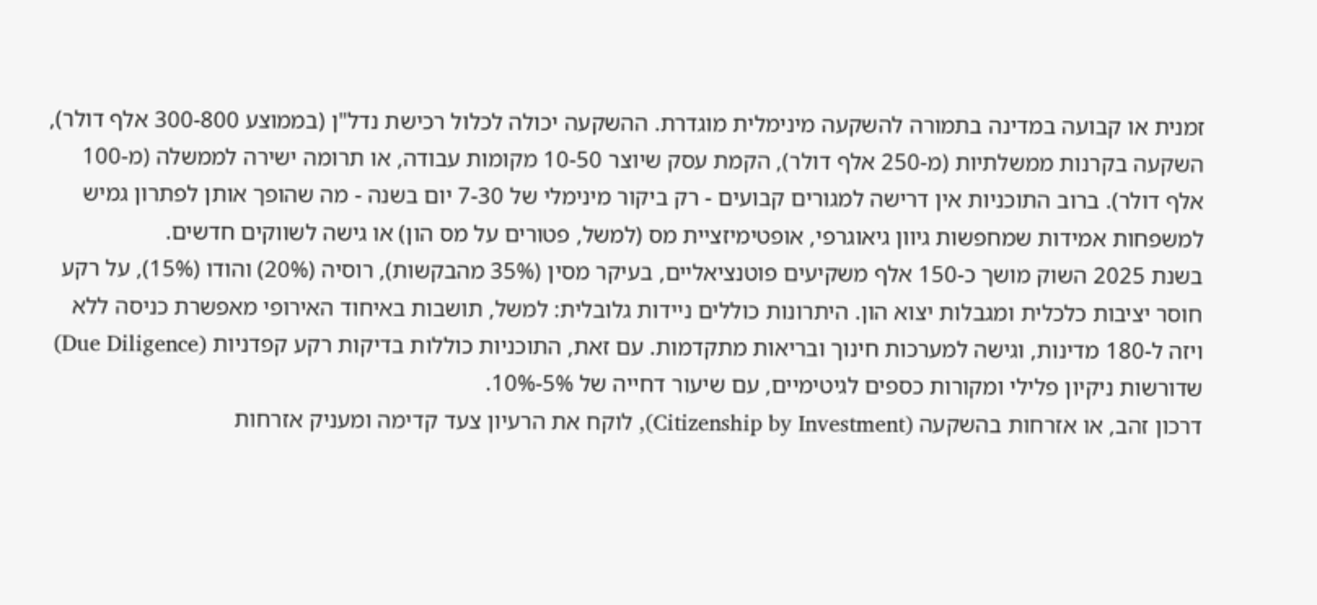זמנית או קבועה במדינה בתמורה להשקעה מינימלית מוגדרת. ההשקעה יכולה לכלול רכישת נדל"ן (בממוצע 300-800 אלף דולר), השקעה בקרנות ממשלתיות (מ-250 אלף דולר), הקמת עסק שיוצר 10-50 מקומות עבודה, או תרומה ישירה לממשלה (מ-100 אלף דולר). ברוב התוכניות אין דרישה למגורים קבועים - רק ביקור מינימלי של 7-30 יום בשנה - מה שהופך אותן לפתרון גמיש למשפחות אמידות שמחפשות גיוון גיאוגרפי, אופטימיזציית מס (למשל, פטורים על מס הון) או גישה לשווקים חדשים.
בשנת 2025 השוק מושך כ-150 אלף משקיעים פוטנציאליים, בעיקר מסין (35% מהבקשות), רוסיה (20%) והודו (15%), על רקע חוסר יציבות כלכלית ומגבלות יצוא הון. היתרונות כוללים ניידות גלובלית: למשל, תושבות באיחוד האירופי מאפשרת כניסה ללא ויזה ל-180 מדינות, וגישה למערכות חינוך ובריאות מתקדמות. עם זאת, התוכניות כוללות בדיקות רקע קפדניות (Due Diligence) שדורשות ניקיון פלילי ומקורות כספים לגיטימיים, עם שיעור דחייה של 5%-10%.
דרכון זהב, או אזרחות בהשקעה (Citizenship by Investment), לוקח את הרעיון צעד קדימה ומעניק אזרחות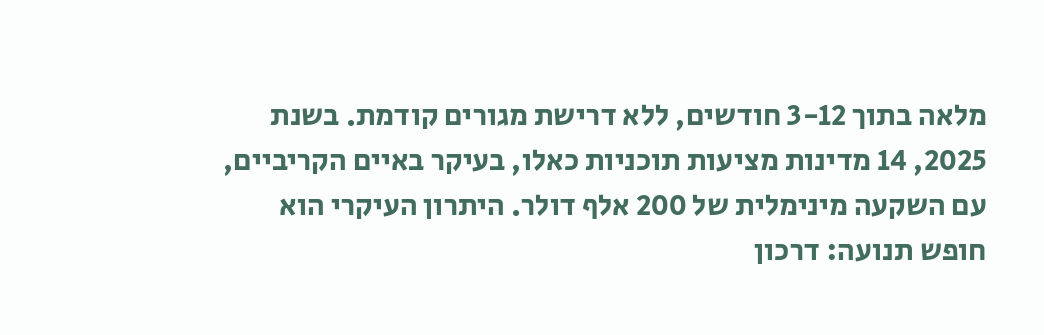מלאה בתוך 3-12 חודשים, ללא דרישת מגורים קודמת. בשנת 2025, 14 מדינות מציעות תוכניות כאלו, בעיקר באיים הקריביים, עם השקעה מינימלית של 200 אלף דולר. היתרון העיקרי הוא חופש תנועה: דרכון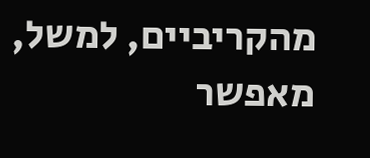מהקריביים, למשל, מאפשר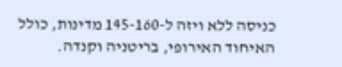כניסה ללא ויזה ל-145-160 מדינות, כולל האיחוד האירופי, בריטניה וקנדה.